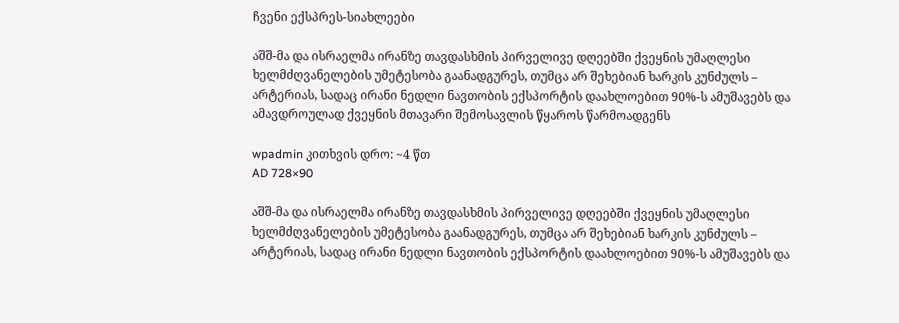ჩვენი ექსპრეს-სიახლეები

აშშ-მა და ისრაელმა ირანზე თავდასხმის პირველივე დღეებში ქვეყნის უმაღლესი ხელმძღვანელების უმეტესობა გაანადგურეს, თუმცა არ შეხებიან ხარკის კუნძულს – არტერიას, სადაც ირანი ნედლი ნავთობის ექსპორტის დაახლოებით 90%-ს ამუშავებს და ამავდროულად ქვეყნის მთავარი შემოსავლის წყაროს წარმოადგენს

wpadmin კითხვის დრო: ~4 წთ
AD 728×90

აშშ-მა და ისრაელმა ირანზე თავდასხმის პირველივე დღეებში ქვეყნის უმაღლესი ხელმძღვანელების უმეტესობა გაანადგურეს, თუმცა არ შეხებიან ხარკის კუნძულს – არტერიას, სადაც ირანი ნედლი ნავთობის ექსპორტის დაახლოებით 90%-ს ამუშავებს და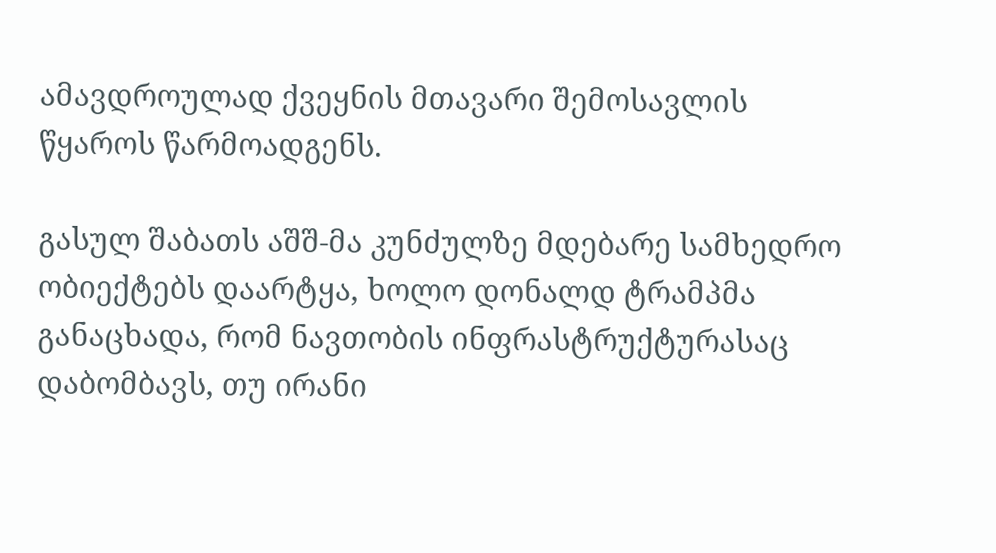ამავდროულად ქვეყნის მთავარი შემოსავლის წყაროს წარმოადგენს.

გასულ შაბათს აშშ-მა კუნძულზე მდებარე სამხედრო ობიექტებს დაარტყა, ხოლო დონალდ ტრამპმა განაცხადა, რომ ნავთობის ინფრასტრუქტურასაც დაბომბავს, თუ ირანი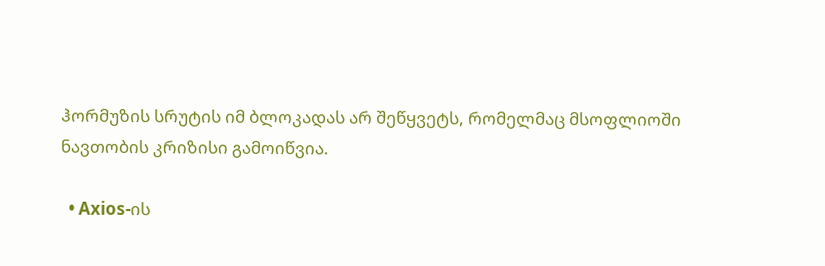ჰორმუზის სრუტის იმ ბლოკადას არ შეწყვეტს, რომელმაც მსოფლიოში ნავთობის კრიზისი გამოიწვია.

  • Axios-ის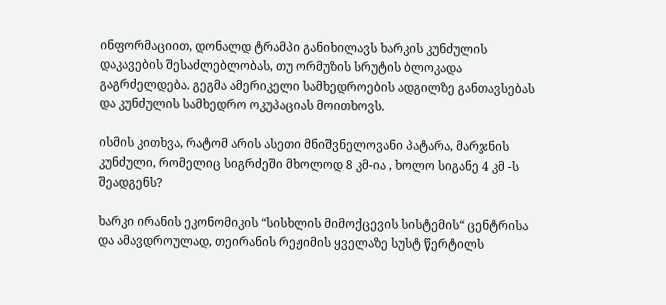ინფორმაციით, დონალდ ტრამპი განიხილავს ხარკის კუნძულის დაკავების შესაძლებლობას, თუ ორმუზის სრუტის ბლოკადა გაგრძელდება. გეგმა ამერიკელი სამხედროების ადგილზე განთავსებას და კუნძულის სამხედრო ოკუპაციას მოითხოვს.

ისმის კითხვა, რატომ არის ასეთი მნიშვნელოვანი პატარა, მარჯნის კუნძული, რომელიც სიგრძეში მხოლოდ 8 კმ-ია , ხოლო სიგანე 4 კმ -ს შეადგენს?

ხარკი ირანის ეკონომიკის “სისხლის მიმოქცევის სისტემის“ ცენტრისა და ამავდროულად, თეირანის რეჟიმის ყველაზე სუსტ წერტილს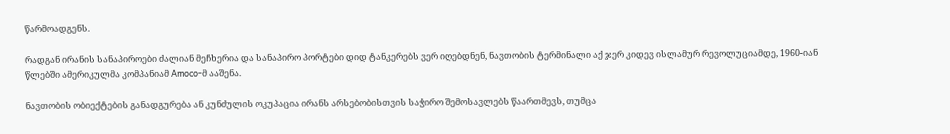წარმოადგენს.

რადგან ირანის სანაპიროები ძალიან მეჩხერია და სანაპირო პორტები დიდ ტანკერებს ვერ იღებდნენ, ნავთობის ტერმინალი აქ ჯერ კიდევ ისლამურ რევოლუციამდე, 1960-იან წლებში ამერიკულმა კომპანიამ Amoco-მ ააშენა.

ნავთობის ობიექტების განადგურება ან კუნძულის ოკუპაცია ირანს არსებობისთვის საჭირო შემოსავლებს წაართმევს, თუმცა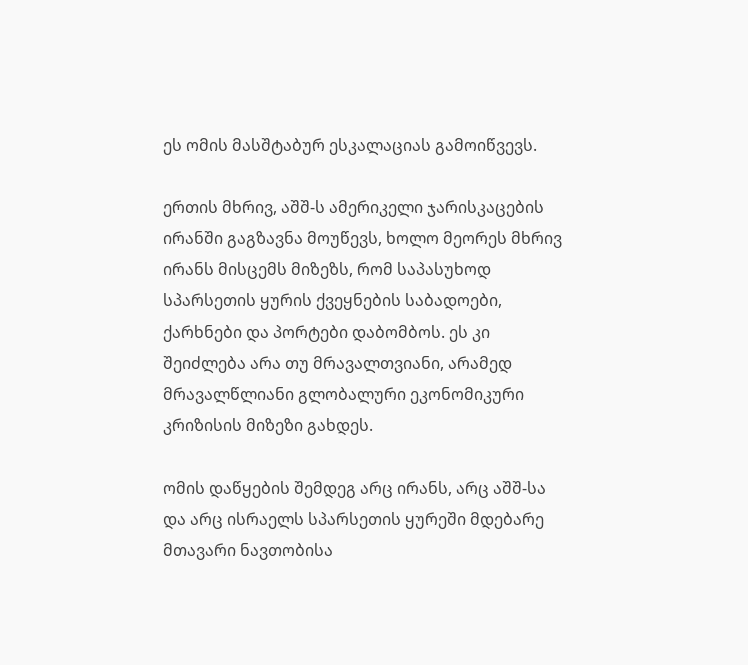ეს ომის მასშტაბურ ესკალაციას გამოიწვევს.

ერთის მხრივ, აშშ-ს ამერიკელი ჯარისკაცების ირანში გაგზავნა მოუწევს, ხოლო მეორეს მხრივ ირანს მისცემს მიზეზს, რომ საპასუხოდ სპარსეთის ყურის ქვეყნების საბადოები, ქარხნები და პორტები დაბომბოს. ეს კი შეიძლება არა თუ მრავალთვიანი, არამედ მრავალწლიანი გლობალური ეკონომიკური კრიზისის მიზეზი გახდეს.

ომის დაწყების შემდეგ არც ირანს, არც აშშ-სა და არც ისრაელს სპარსეთის ყურეში მდებარე მთავარი ნავთობისა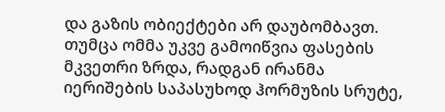და გაზის ობიექტები არ დაუბომბავთ. თუმცა ომმა უკვე გამოიწვია ფასების მკვეთრი ზრდა, რადგან ირანმა იერიშების საპასუხოდ ჰორმუზის სრუტე,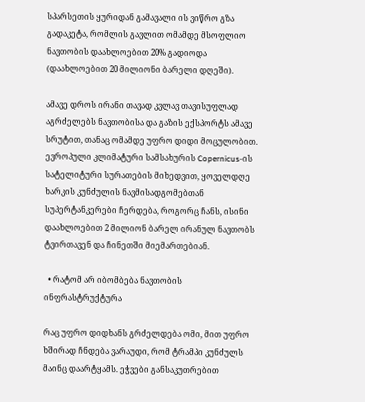სპარსეთის ყურიდან გამავალი ის ვიწრო გზა გადაკეტა, რომლის გავლით ომამდე მსოფლიო ნავთობის დაახლოებით 20% გადიოდა (დაახლოებით 20 მილიონი ბარელი დღეში).

ამავე დროს ირანი თავად კვლავ თავისუფლად აგრძელებს ნავთობისა და გაზის ექსპორტს ამავე სრუტით, თანაც ომამდე უფრო დიდი მოცულობით. ევროპული კლიმატური სამსახურის Copernicus-ის სატელიტური სურათების მიხედვით, ყოველდღე ხარკის კუნძულის ნავმისადგომებთან სუპერტანკერები ჩერდება, როგორც ჩანს, ისინი დაახლოებით 2 მილიონ ბარელ ირანულ ნავთობს ტვირთავენ და ჩინეთში მიემართებიან.

  • რატომ არ იბომბება ნავთობის ინფრასტრუქტურა

რაც უფრო დიდხანს გრძელდება ომი, მით უფრო ხშირად ჩნდება ვარაუდი, რომ ტრამპი კუნძულს მაინც დაარტყამს. ეჭვები განსაკუთრებით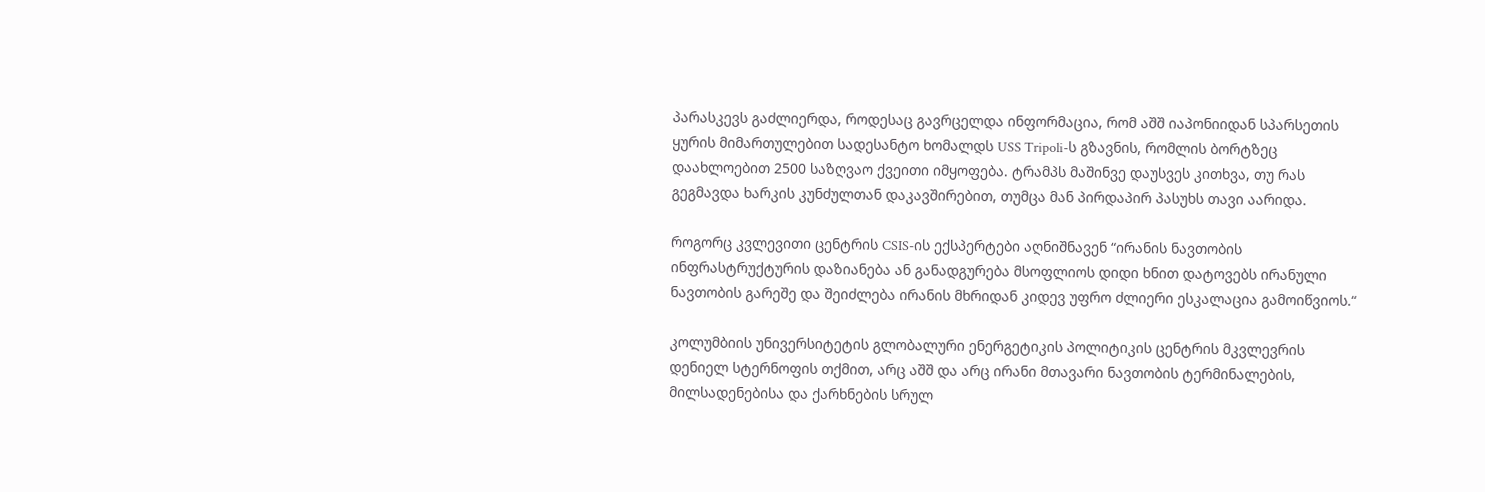პარასკევს გაძლიერდა, როდესაც გავრცელდა ინფორმაცია, რომ აშშ იაპონიიდან სპარსეთის ყურის მიმართულებით სადესანტო ხომალდს USS Tripoli-ს გზავნის, რომლის ბორტზეც დაახლოებით 2500 საზღვაო ქვეითი იმყოფება. ტრამპს მაშინვე დაუსვეს კითხვა, თუ რას გეგმავდა ხარკის კუნძულთან დაკავშირებით, თუმცა მან პირდაპირ პასუხს თავი აარიდა.

როგორც კვლევითი ცენტრის CSIS-ის ექსპერტები აღნიშნავენ “ირანის ნავთობის ინფრასტრუქტურის დაზიანება ან განადგურება მსოფლიოს დიდი ხნით დატოვებს ირანული ნავთობის გარეშე და შეიძლება ირანის მხრიდან კიდევ უფრო ძლიერი ესკალაცია გამოიწვიოს.“

კოლუმბიის უნივერსიტეტის გლობალური ენერგეტიკის პოლიტიკის ცენტრის მკვლევრის დენიელ სტერნოფის თქმით, არც აშშ და არც ირანი მთავარი ნავთობის ტერმინალების, მილსადენებისა და ქარხნების სრულ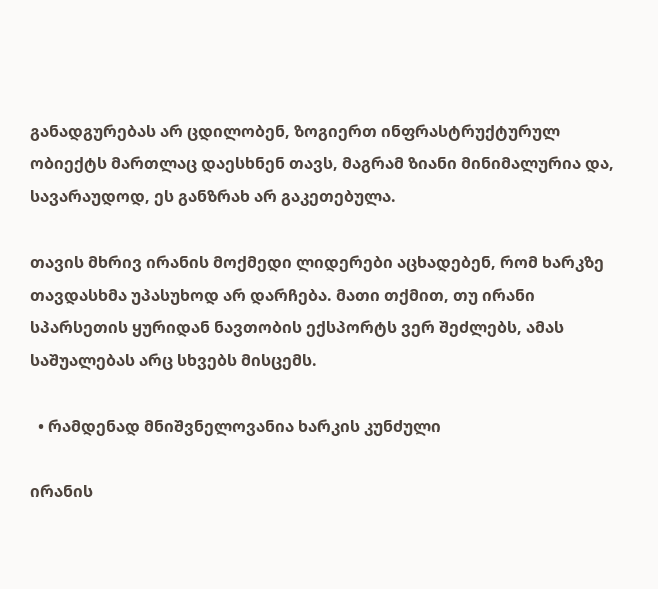განადგურებას არ ცდილობენ, ზოგიერთ ინფრასტრუქტურულ ობიექტს მართლაც დაესხნენ თავს, მაგრამ ზიანი მინიმალურია და, სავარაუდოდ, ეს განზრახ არ გაკეთებულა.

თავის მხრივ ირანის მოქმედი ლიდერები აცხადებენ, რომ ხარკზე თავდასხმა უპასუხოდ არ დარჩება. მათი თქმით, თუ ირანი სპარსეთის ყურიდან ნავთობის ექსპორტს ვერ შეძლებს, ამას საშუალებას არც სხვებს მისცემს.

  • რამდენად მნიშვნელოვანია ხარკის კუნძული

ირანის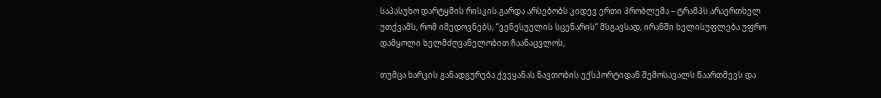საპასუხო დარტყმის რისკის გარდა არსებობს კიდევ ერთი პრობლემა – ტრამპს არაერთხელ უთქვამს, რომ იმედოვნებს, “ვენესუელის სცენარის“ მსგავსად, ირანში ხელისუფლება უფრო დამყოლი ხელმძღვანელობით ჩაანაცვლოს,

თუმცა ხარკის განადგურება ქვეყანას ნავთობის ექსპორტიდან შემოსავალს წაართმევს და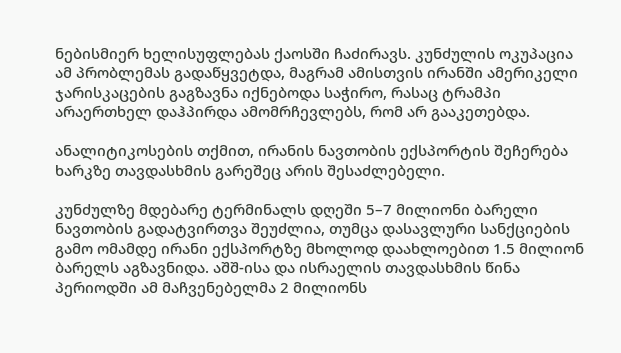ნებისმიერ ხელისუფლებას ქაოსში ჩაძირავს. კუნძულის ოკუპაცია ამ პრობლემას გადაწყვეტდა, მაგრამ ამისთვის ირანში ამერიკელი ჯარისკაცების გაგზავნა იქნებოდა საჭირო, რასაც ტრამპი არაერთხელ დაჰპირდა ამომრჩევლებს, რომ არ გააკეთებდა.

ანალიტიკოსების თქმით, ირანის ნავთობის ექსპორტის შეჩერება ხარკზე თავდასხმის გარეშეც არის შესაძლებელი.

კუნძულზე მდებარე ტერმინალს დღეში 5–7 მილიონი ბარელი ნავთობის გადატვირთვა შეუძლია, თუმცა დასავლური სანქციების გამო ომამდე ირანი ექსპორტზე მხოლოდ დაახლოებით 1.5 მილიონ ბარელს აგზავნიდა. აშშ-ისა და ისრაელის თავდასხმის წინა პერიოდში ამ მაჩვენებელმა 2 მილიონს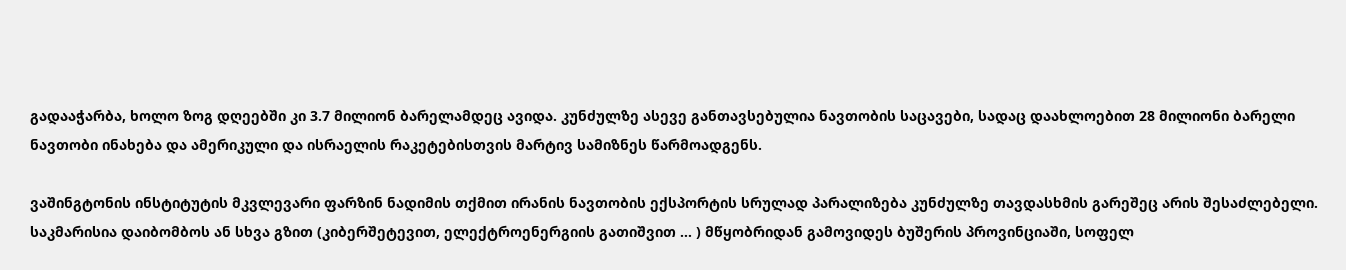გადააჭარბა, ხოლო ზოგ დღეებში კი 3.7 მილიონ ბარელამდეც ავიდა. კუნძულზე ასევე განთავსებულია ნავთობის საცავები, სადაც დაახლოებით 28 მილიონი ბარელი ნავთობი ინახება და ამერიკული და ისრაელის რაკეტებისთვის მარტივ სამიზნეს წარმოადგენს.

ვაშინგტონის ინსტიტუტის მკვლევარი ფარზინ ნადიმის თქმით ირანის ნავთობის ექსპორტის სრულად პარალიზება კუნძულზე თავდასხმის გარეშეც არის შესაძლებელი. საკმარისია დაიბომბოს ან სხვა გზით (კიბერშეტევით, ელექტროენერგიის გათიშვით … ) მწყობრიდან გამოვიდეს ბუშერის პროვინციაში, სოფელ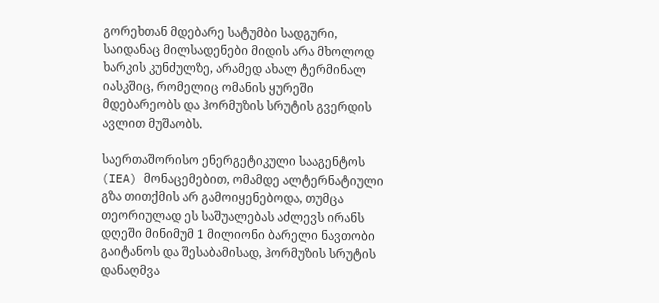გორეხთან მდებარე სატუმბი სადგური, საიდანაც მილსადენები მიდის არა მხოლოდ ხარკის კუნძულზე, არამედ ახალ ტერმინალ იასკშიც, რომელიც ომანის ყურეში მდებარეობს და ჰორმუზის სრუტის გვერდის ავლით მუშაობს.

საერთაშორისო ენერგეტიკული სააგენტოს (IEA) მონაცემებით, ომამდე ალტერნატიული გზა თითქმის არ გამოიყენებოდა, თუმცა თეორიულად ეს საშუალებას აძლევს ირანს დღეში მინიმუმ 1 მილიონი ბარელი ნავთობი გაიტანოს და შესაბამისად, ჰორმუზის სრუტის დანაღმვა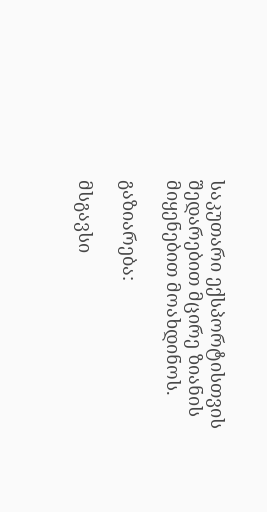საკუთარი ექსპორტისთვის შედარებით მცირე ზიანის მიყენებით მოახდინოს.

გაზიარება:

მსგავსი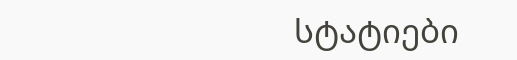სტატიები